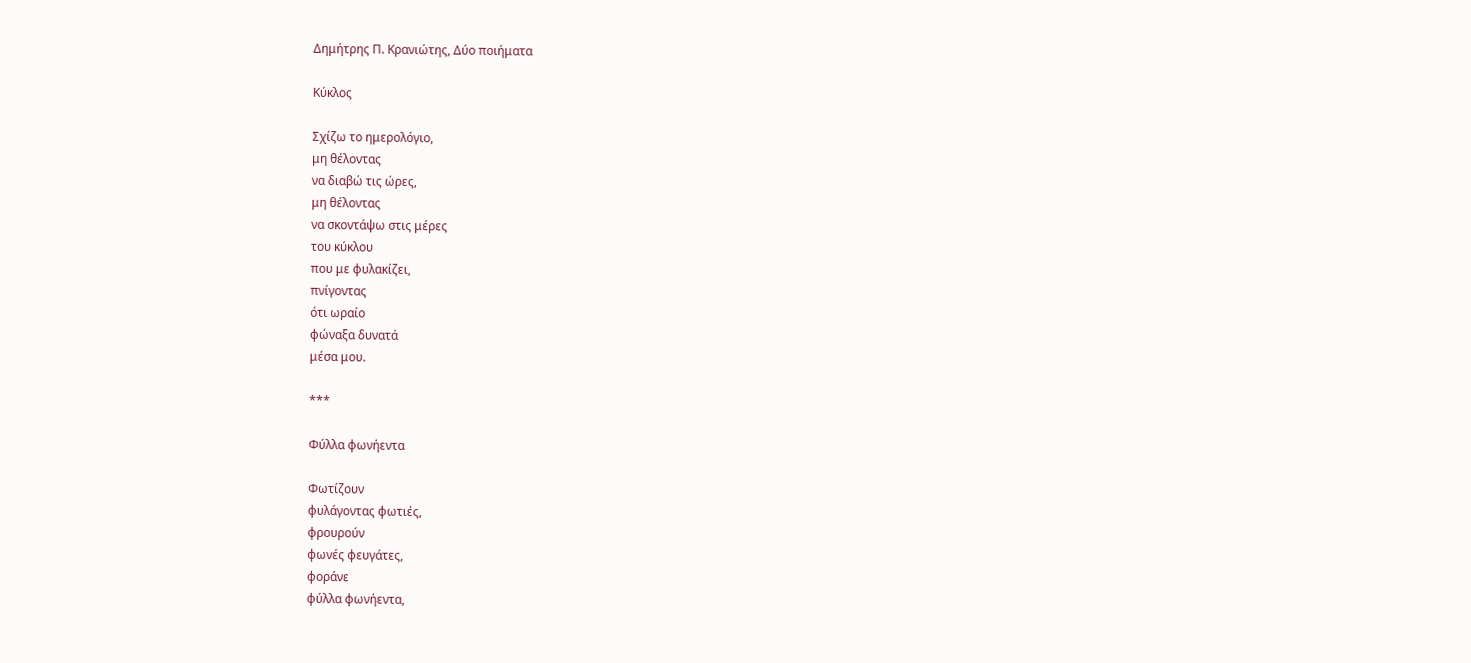Δημήτρης Π. Κρανιώτης, Δύο ποιήματα

Κύκλος

Σχίζω το ημερολόγιο,
μη θέλοντας
να διαβώ τις ώρες,
μη θέλοντας
να σκοντάψω στις μέρες
του κύκλου
που με φυλακίζει,
πνίγοντας
ότι ωραίο
φώναξα δυνατά
μέσα μου.

***

Φύλλα φωνήεντα

Φωτίζουν
φυλάγοντας φωτιές,
φρουρούν
φωνές φευγάτες,
φοράνε
φύλλα φωνήεντα,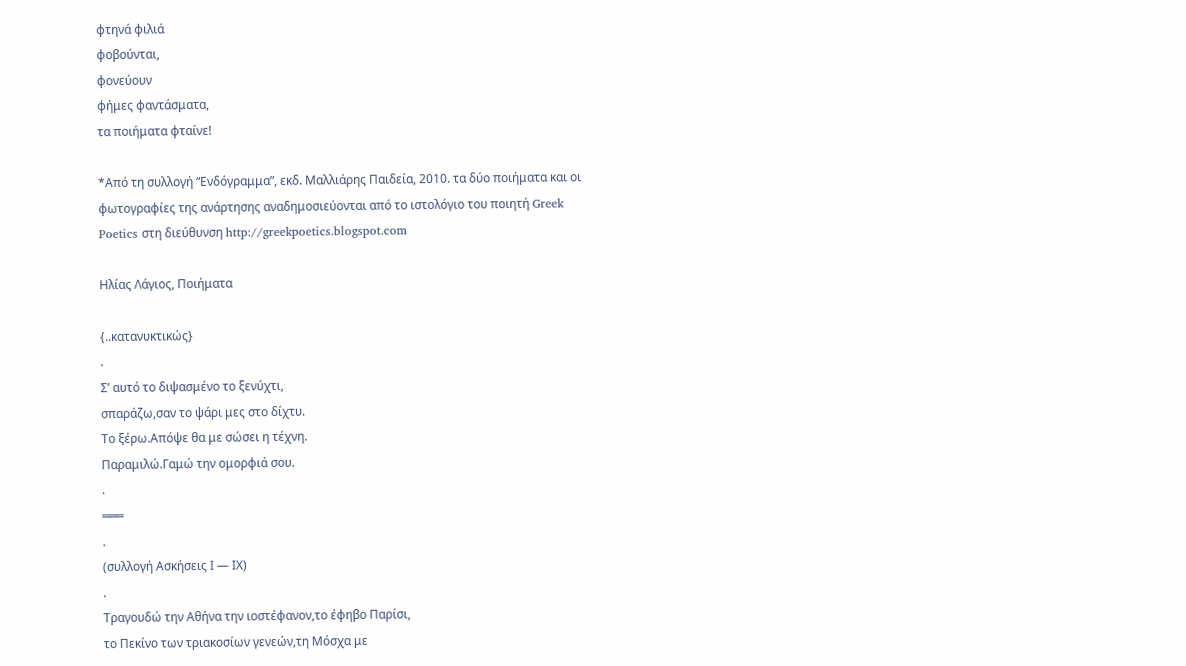φτηνά φιλιά
φοβούνται,
φονεύουν
φήμες φαντάσματα,
τα ποιήματα φταίνε!

*Από τη συλλογή “Ενδόγραμμα”, εκδ. Μαλλιάρης Παιδεία, 2010. τα δύο ποιήματα και οι φωτογραφίες της ανάρτησης αναδημοσιεύονται από το ιστολόγιο του ποιητή Greek Poetics στη διεύθυνση http://greekpoetics.blogspot.com

Ηλίας Λάγιος, Ποιήματα

{..κατανυκτικώς}
.
Σ’ αυτό το διψασμένο το ξενύχτι,
σπαράζω,σαν το ψάρι μες στο δίχτυ.
Το ξέρω.Απόψε θα με σώσει η τέχνη.
Παραμιλώ.Γαμώ την ομορφιά σου.
.
═══
.
(συλλογή Ασκήσεις Ι — ΙΧ)
.
Τραγουδώ την Αθήνα την ιοστέφανον,το έφηβο Παρίσι,
το Πεκίνο των τριακοσίων γενεών,τη Μόσχα με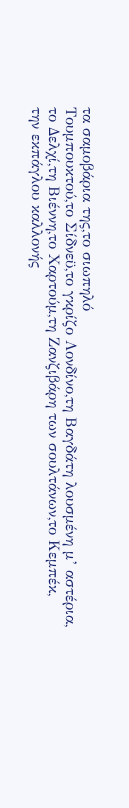τα σαμοβάρια της,το σιωπηλό
Τουμπουκτού,το Σίδνεϋ,το γκρίζο Λονδίνο,τη Βαγδάτη λουσμένη μ’ αστέρια,
το Δελχί,τη Βιέννη,το Χαρτούμ,τη Ζανζιβάρη των σουλτάνων,το Κεμπέκ,
την εκπάγλου καλλονής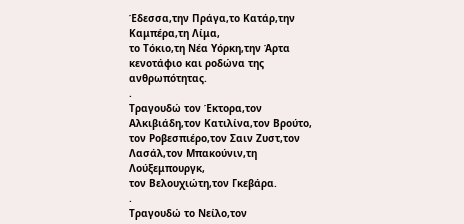Έδεσσα,την Πράγα,το Κατάρ,την Καμπέρα,τη Λίμα,
το Τόκιο,τη Νέα Υόρκη,την Άρτα
κενοτάφιο και ροδώνα της ανθρωπότητας.
.
Τραγουδώ τον Έκτορα,τον Αλκιβιάδη,τον Κατιλίνα,τον Βρούτο,
τον Ροβεσπιέρο,τον Σαιν Ζυστ,τον Λασάλ,τον Μπακούνιν,τη Λούξεμπουργκ,
τον Βελουχιώτη,τον Γκεβάρα.
.
Τραγουδώ το Νείλο,τον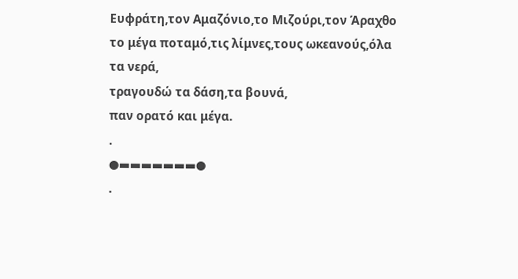Ευφράτη,τον Αμαζόνιο,το Μιζούρι,τον Άραχθο
το μέγα ποταμό,τις λίμνες,τους ωκεανούς,όλα τα νερά,
τραγουδώ τα δάση,τα βουνά,
παν ορατό και μέγα.
.
●▬▬▬▬▬▬▬●
.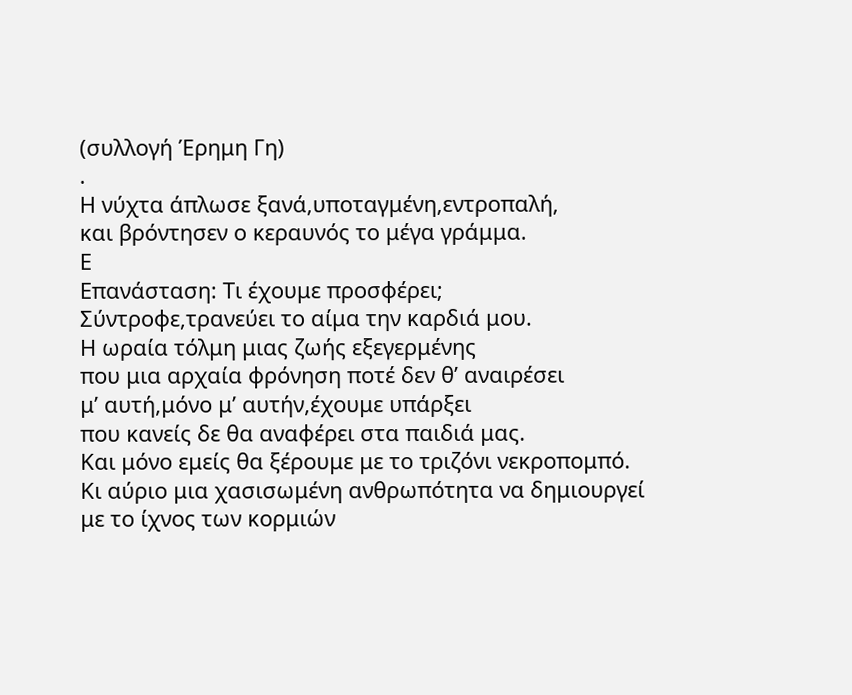(συλλογή Έρημη Γη)
.
Η νύχτα άπλωσε ξανά,υποταγμένη,εντροπαλή,
και βρόντησεν ο κεραυνός το μέγα γράμμα.
Ε
Επανάσταση: Τι έχουμε προσφέρει;
Σύντροφε,τρανεύει το αίμα την καρδιά μου.
Η ωραία τόλμη μιας ζωής εξεγερμένης
που μια αρχαία φρόνηση ποτέ δεν θ’ αναιρέσει
μ’ αυτή,μόνο μ’ αυτήν,έχουμε υπάρξει
που κανείς δε θα αναφέρει στα παιδιά μας.
Και μόνο εμείς θα ξέρουμε με το τριζόνι νεκροπομπό.
Κι αύριο μια χασισωμένη ανθρωπότητα να δημιουργεί
με το ίχνος των κορμιών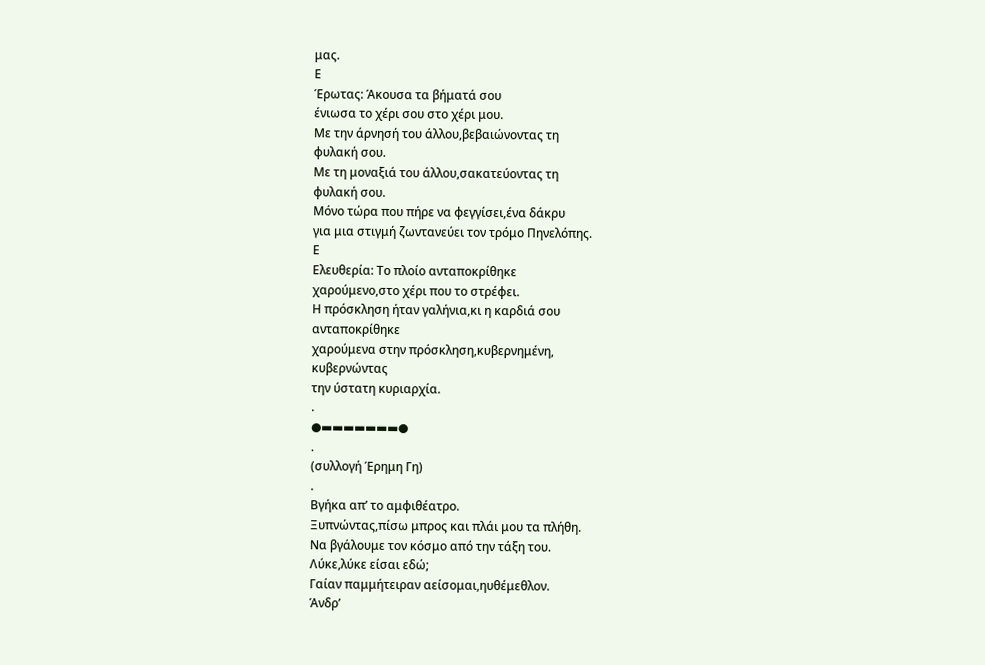μας.
Ε
Έρωτας: Άκουσα τα βήματά σου
ένιωσα το χέρι σου στο χέρι μου.
Με την άρνησή του άλλου,βεβαιώνοντας τη
φυλακή σου.
Με τη μοναξιά του άλλου,σακατεύοντας τη
φυλακή σου.
Μόνο τώρα που πήρε να φεγγίσει,ένα δάκρυ
για μια στιγμή ζωντανεύει τον τρόμο Πηνελόπης.
Ε
Ελευθερία: Το πλοίο ανταποκρίθηκε
χαρούμενο,στο χέρι που το στρέφει.
Η πρόσκληση ήταν γαλήνια,κι η καρδιά σου
ανταποκρίθηκε
χαρούμενα στην πρόσκληση,κυβερνημένη,
κυβερνώντας
την ύστατη κυριαρχία.
.
●▬▬▬▬▬▬▬●
.
(συλλογή Έρημη Γη)
.
Βγήκα απ’ το αμφιθέατρο.
Ξυπνώντας,πίσω μπρος και πλάι μου τα πλήθη.
Να βγάλουμε τον κόσμο από την τάξη του.
Λύκε,λύκε είσαι εδώ;
Γαίαν παμμήτειραν αείσομαι,ηυθέμεθλον.
Άνδρ’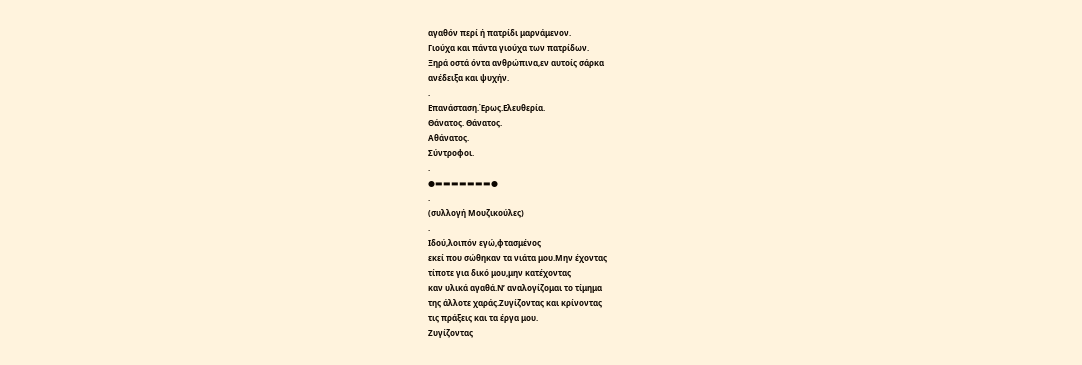αγαθόν περί ή πατρίδι μαρνάμενον.
Γιούχα και πάντα γιούχα των πατρίδων.
Ξηρά οστά όντα ανθρώπινα,εν αυτοίς σάρκα
ανέδειξα και ψυχήν.
.
Επανάσταση.Έρως.Ελευθερία.
Θάνατος. Θάνατος.
Αθάνατος.
Σύντροφοι.
.
●▬▬▬▬▬▬▬●
.
(συλλογή Μουζικούλες)
.
Ιδού,λοιπόν εγώ,φτασμένος
εκεί που σώθηκαν τα νιάτα μου.Μην έχοντας
τίποτε για δικό μου,μην κατέχοντας
καν υλικά αγαθά.Ν’ αναλογίζομαι το τίμημα
της άλλοτε χαράς.Ζυγίζοντας και κρίνοντας
τις πράξεις και τα έργα μου.
Ζυγίζοντας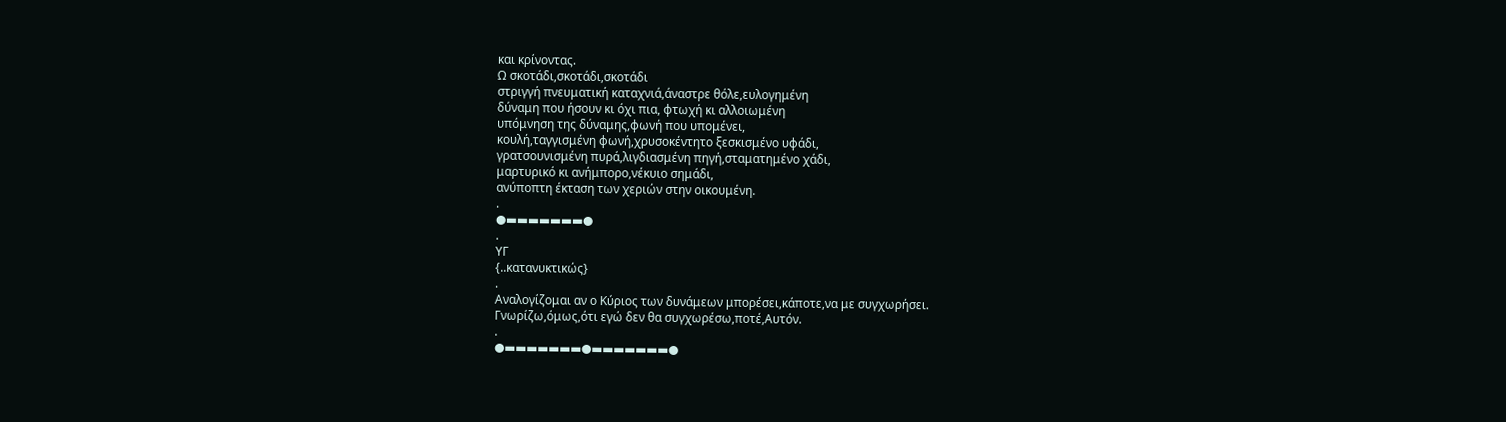και κρίνοντας.
Ω σκοτάδι,σκοτάδι,σκοτάδι
στριγγή πνευματική καταχνιά,άναστρε θόλε,ευλογημένη
δύναμη που ήσουν κι όχι πια, φτωχή κι αλλοιωμένη
υπόμνηση της δύναμης,φωνή που υπομένει,
κουλή,ταγγισμένη φωνή,χρυσοκέντητο ξεσκισμένο υφάδι,
γρατσουνισμένη πυρά,λιγδιασμένη πηγή,σταματημένο χάδι,
μαρτυρικό κι ανήμπορο,νέκυιο σημάδι,
ανύποπτη έκταση των χεριών στην οικουμένη.
.
●▬▬▬▬▬▬▬●
.
ΥΓ
{..κατανυκτικώς}
.
Αναλογίζομαι αν ο Κύριος των δυνάμεων μπορέσει,κάποτε,να με συγχωρήσει.
Γνωρίζω,όμως,ότι εγώ δεν θα συγχωρέσω,ποτέ,Αυτόν.
.
●▬▬▬▬▬▬▬●▬▬▬▬▬▬▬●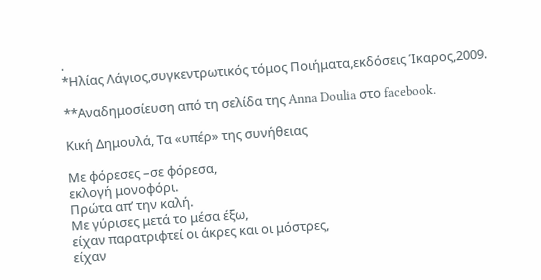.
*Ηλίας Λάγιος,συγκεντρωτικός τόμος Ποιήματα,εκδόσεις Ίκαρος,2009.

**Αναδημοσίευση από τη σελίδα της Anna Doulia στο facebook.

Κική Δημουλά, Τα «υπέρ» της συνήθειας

Με φόρεσες –σε φόρεσα,
εκλογή μονοφόρι.
Πρώτα απ’ την καλή.
Με γύρισες μετά το μέσα έξω,
είχαν παρατριφτεί οι άκρες και οι μόστρες,
είχαν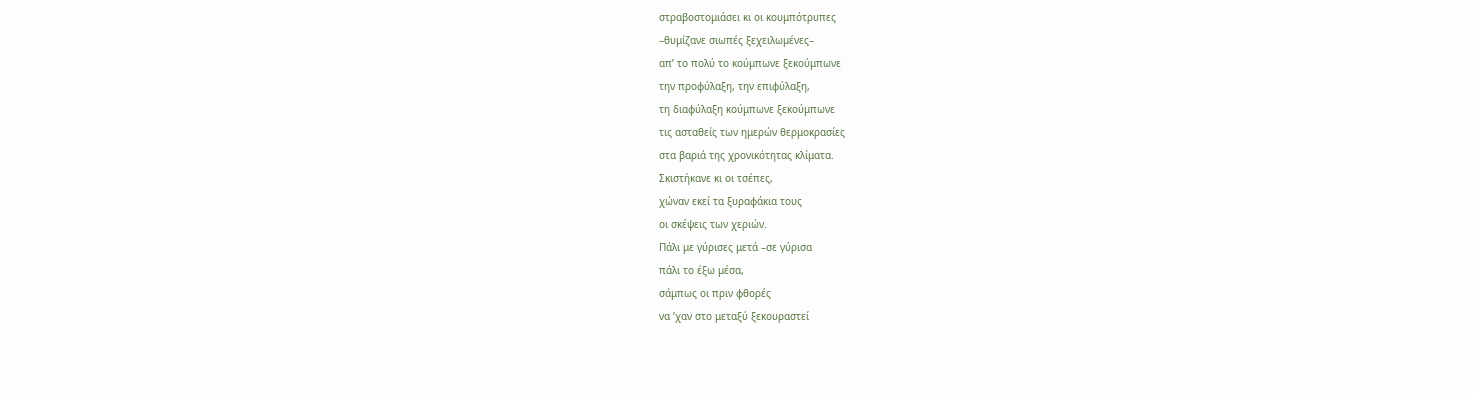στραβοστομιάσει κι οι κουμπότρυπες
–θυμίζανε σιωπές ξεχειλωμένες–
απ’ το πολύ το κούμπωνε ξεκούμπωνε
την προφύλαξη, την επιφύλαξη,
τη διαφύλαξη κούμπωνε ξεκούμπωνε
τις ασταθείς των ημερών θερμοκρασίες
στα βαριά της χρονικότητας κλίματα.
Σκιστήκανε κι οι τσέπες,
χώναν εκεί τα ξυραφάκια τους
οι σκέψεις των χεριών.
Πάλι με γύρισες μετά –σε γύρισα
πάλι το έξω μέσα,
σάμπως οι πριν φθορές
να ’χαν στο μεταξύ ξεκουραστεί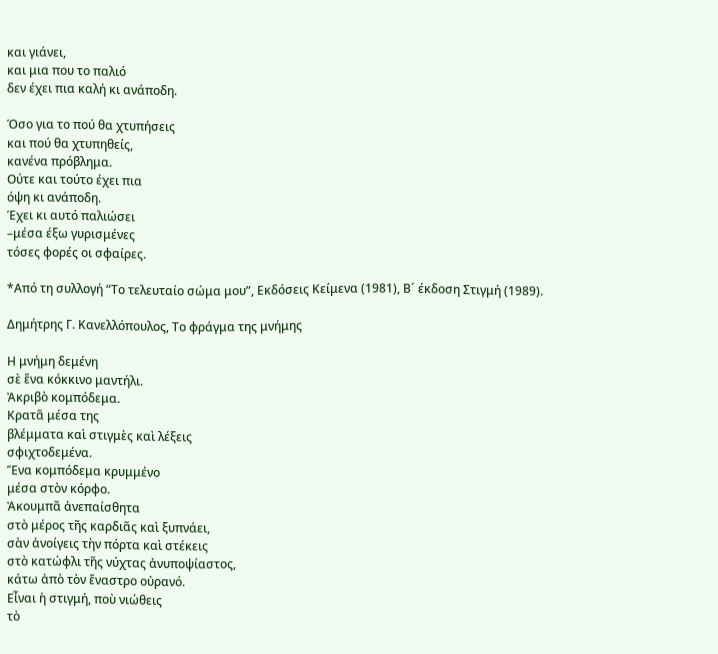και γιάνει,
και μια που το παλιό
δεν έχει πια καλή κι ανάποδη.

Όσο για το πού θα χτυπήσεις
και πού θα χτυπηθείς,
κανένα πρόβλημα.
Ούτε και τούτο έχει πια
όψη κι ανάποδη.
Έχει κι αυτό παλιώσει
–μέσα έξω γυρισμένες
τόσες φορές οι σφαίρες.

*Από τη συλλογή “Το τελευταίο σώμα μου”, Εκδόσεις Κείμενα (1981), Β´ έκδοση Στιγμή (1989).

Δημήτρης Γ. Κανελλόπουλος, Το φράγμα της μνήμης

Η μνήμη δεμένη
σὲ ἕνα κόκκινο μαντήλι.
Ἀκριβὸ κομπόδεμα.
Κρατᾶ μέσα της
βλέμματα καὶ στιγμὲς καὶ λέξεις
σφιχτοδεμένα.
Ἕνα κομπόδεμα κρυμμένο
μέσα στὸν κόρφο.
Ἀκουμπᾶ ἀνεπαίσθητα
στὸ μέρος τῆς καρδιᾶς καὶ ξυπνάει,
σὰν ἀνοίγεις τὴν πόρτα καὶ στέκεις
στὸ κατώφλι τῆς νύχτας ἀνυποψίαστος,
κάτω ἀπὸ τὸν ἔναστρο οὐρανό.
Εἶναι ἡ στιγμή, ποὺ νιώθεις
τὸ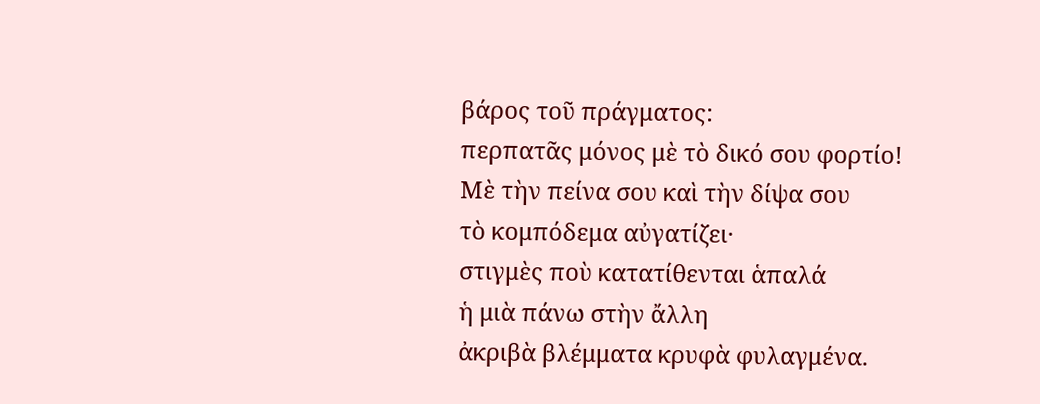βάρος τοῦ πράγματος:
περπατᾶς μόνος μὲ τὸ δικό σου φορτίο!
Μὲ τὴν πείνα σου καὶ τὴν δίψα σου
τὸ κομπόδεμα αὐγατίζει·
στιγμὲς ποὺ κατατίθενται ἁπαλά
ἡ μιὰ πάνω στὴν ἄλλη
ἀκριβὰ βλέμματα κρυφὰ φυλαγμένα.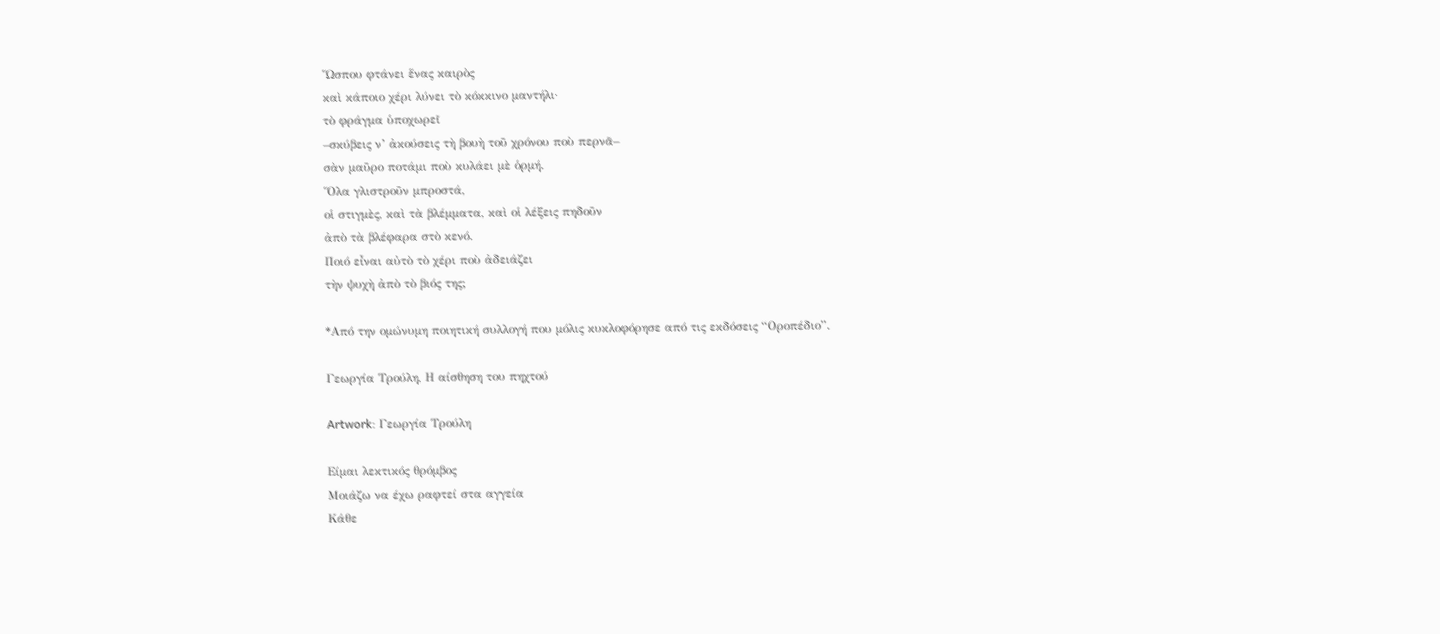Ὥσπου φτάνει ἕνας καιρὸς
καὶ κάποιο χέρι λύνει τὸ κόκκινο μαντήλι·
τὸ φράγμα ὑποχωρεῖ
–σκύβεις ν’ ἀκούσεις τὴ βουὴ τοῦ χρόνου ποὺ περνᾶ–
σὰν μαῦρο ποτάμι ποὺ κυλάει μὲ ὁρμή.
Ὅλα γλιστροῦν μπροστά,
οἱ στιγμὲς, καὶ τὰ βλέμματα, καὶ οἱ λέξεις πηδοῦν
ἀπὸ τὰ βλέφαρα στὸ κενό.
Ποιό εἶναι αὐτὸ τὸ χέρι ποὺ ἀδειάζει
τὴν ψυχὴ ἀπὸ τὸ βιός της;

*Από την ομώνυμη ποιητική συλλογή που μόλις κυκλοφόρησε από τις εκδόσεις “Οροπέδιο”.

Γεωργία Τρούλη, Η αίσθηση του πηχτού

Artwork: Γεωργία Τρούλη

Είμαι λεκτικός θρόμβος
Μοιάζω να έχω ραφτεί στα αγγεία
Κάθε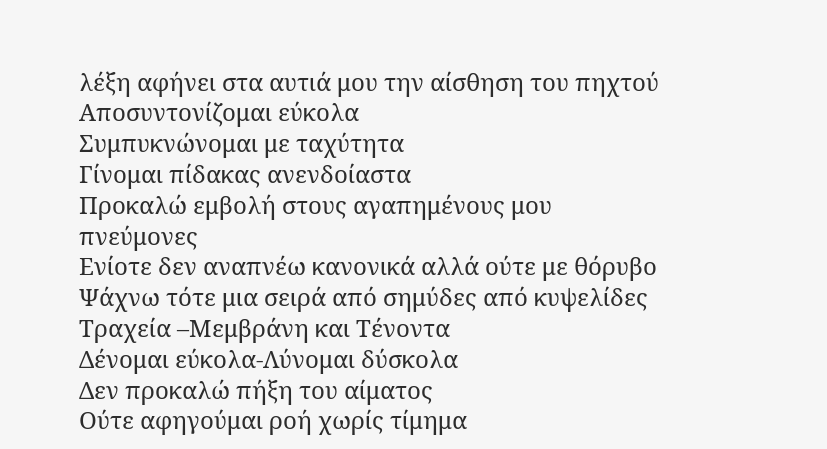λέξη αφήνει στα αυτιά μου την αίσθηση του πηχτού
Αποσυντονίζομαι εύκολα
Συμπυκνώνομαι με ταχύτητα
Γίνομαι πίδακας ανενδοίαστα
Προκαλώ εμβολή στους αγαπημένους μου πνεύμονες
Ενίοτε δεν αναπνέω κανονικά αλλά ούτε με θόρυβο
Ψάχνω τότε μια σειρά από σημύδες από κυψελίδες
Τραχεία –Μεμβράνη και Τένοντα
Δένομαι εύκολα-Λύνομαι δύσκολα
Δεν προκαλώ πήξη του αίματος
Ούτε αφηγούμαι ροή χωρίς τίμημα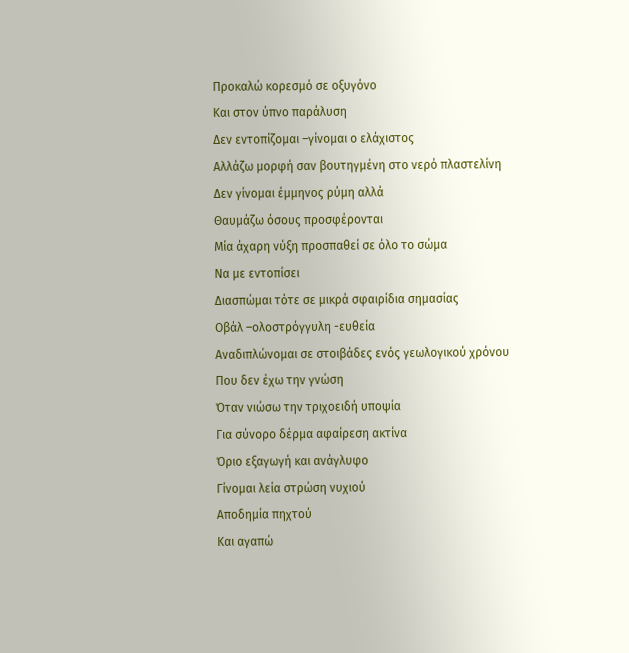Προκαλώ κορεσμό σε οξυγόνο
Και στον ύπνο παράλυση
Δεν εντοπίζομαι –γίνομαι ο ελάχιστος
Αλλάζω μορφή σαν βουτηγμένη στο νερό πλαστελίνη
Δεν γίνομαι έμμηνος ρύμη αλλά
Θαυμάζω όσους προσφέρονται
Μία άχαρη νύξη προσπαθεί σε όλο το σώμα
Να με εντοπίσει
Διασπώμαι τότε σε μικρά σφαιρίδια σημασίας
Οβάλ –ολοστρόγγυλη -ευθεία
Αναδιπλώνομαι σε στοιβάδες ενός γεωλογικού χρόνου
Που δεν έχω την γνώση
Όταν νιώσω την τριχοειδή υποψία
Για σύνορο δέρμα αφαίρεση ακτίνα
Όριο εξαγωγή και ανάγλυφο
Γίνομαι λεία στρώση νυχιού
Αποδημία πηχτού
Και αγαπώ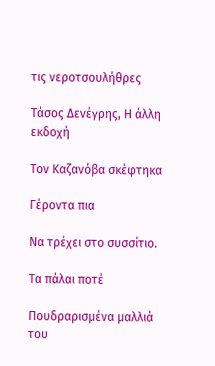τις νεροτσουλήθρες

Τάσος Δενέγρης, Η άλλη εκδοχή

Τον Καζανόβα σκέφτηκα

Γέροντα πια

Να τρέχει στο συσσίτιο.

Τα πάλαι ποτέ

Πουδραρισμένα μαλλιά του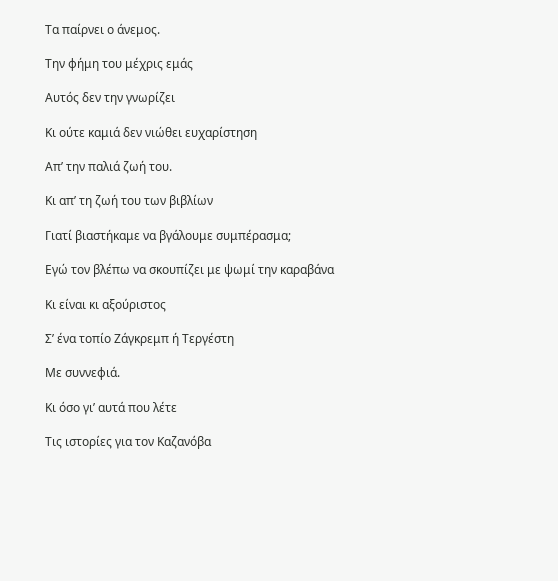Τα παίρνει ο άνεμος.

Την φήμη του μέχρις εμάς

Αυτός δεν την γνωρίζει

Κι ούτε καμιά δεν νιώθει ευχαρίστηση

Απ’ την παλιά ζωή του.

Κι απ’ τη ζωή του των βιβλίων

Γιατί βιαστήκαμε να βγάλουμε συμπέρασμα;

Εγώ τον βλέπω να σκουπίζει με ψωμί την καραβάνα

Κι είναι κι αξούριστος

Σ’ ένα τοπίο Ζάγκρεμπ ή Τεργέστη

Με συννεφιά.

Κι όσο γι’ αυτά που λέτε

Τις ιστορίες για τον Καζανόβα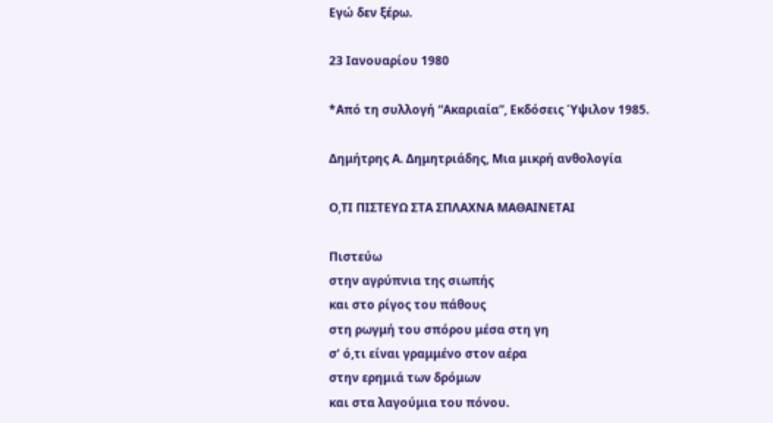Εγώ δεν ξέρω.

23 Ιανουαρίου 1980

*Από τη συλλογή “Ακαριαία”, Εκδόσεις Ύψιλον 1985.

Δημήτρης Α. Δημητριάδης, Μια μικρή ανθολογία

Ο,ΤΙ ΠΙΣΤΕΥΩ ΣΤΑ ΣΠΛΑΧΝΑ ΜΑΘΑΙΝΕΤΑΙ

Πιστεύω
στην αγρύπνια της σιωπής
και στο ρίγος του πάθους
στη ρωγμή του σπόρου μέσα στη γη
σ’ ό,τι είναι γραμμένο στον αέρα
στην ερημιά των δρόμων
και στα λαγούμια του πόνου.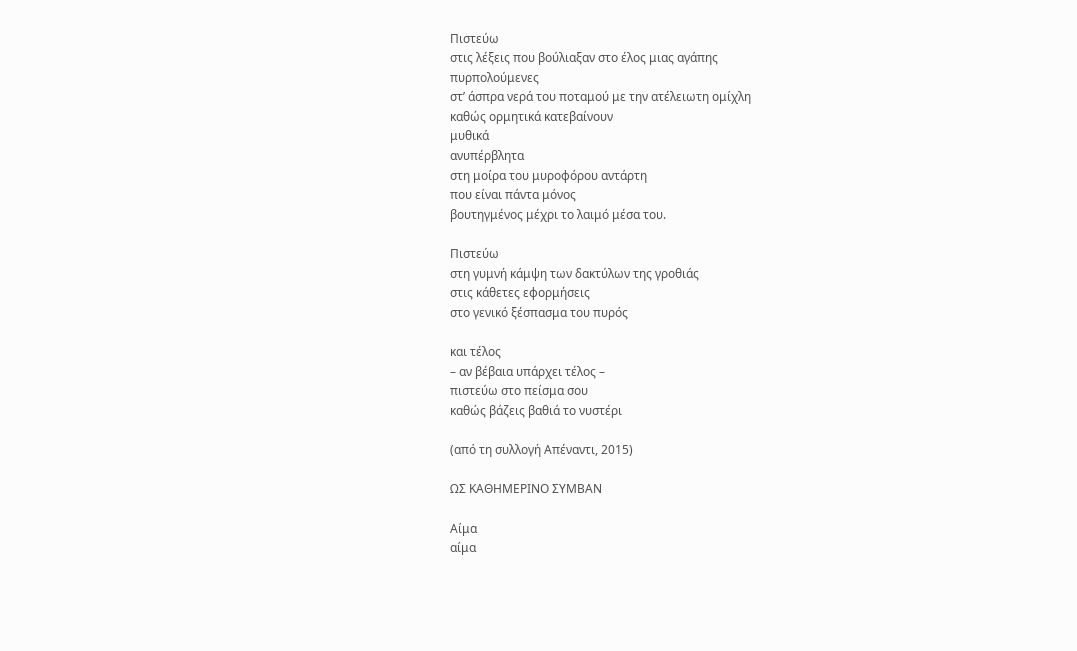Πιστεύω
στις λέξεις που βούλιαξαν στο έλος μιας αγάπης
πυρπολούμενες
στ’ άσπρα νερά του ποταμού με την ατέλειωτη ομίχλη
καθώς ορμητικά κατεβαίνουν
μυθικά
ανυπέρβλητα
στη μοίρα του μυροφόρου αντάρτη
που είναι πάντα μόνος
βουτηγμένος μέχρι το λαιμό μέσα του.

Πιστεύω
στη γυμνή κάμψη των δακτύλων της γροθιάς
στις κάθετες εφορμήσεις
στο γενικό ξέσπασμα του πυρός

και τέλος
– αν βέβαια υπάρχει τέλος –
πιστεύω στο πείσμα σου
καθώς βάζεις βαθιά το νυστέρι

(από τη συλλογή Απέναντι, 2015)

ΩΣ ΚΑΘΗΜΕΡΙΝΟ ΣΥΜΒΑΝ

Αίμα
αίμα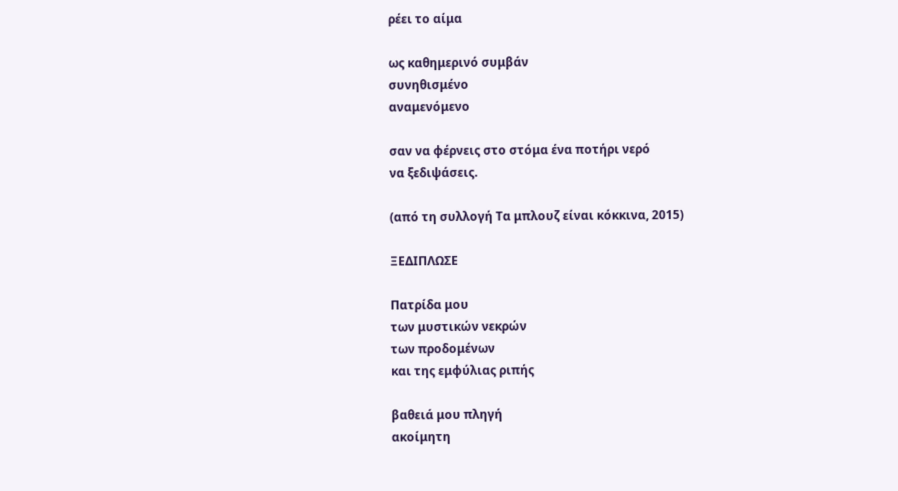ρέει το αίμα

ως καθημερινό συμβάν
συνηθισμένο
αναμενόμενο

σαν να φέρνεις στο στόμα ένα ποτήρι νερό
να ξεδιψάσεις.

(από τη συλλογή Τα μπλουζ είναι κόκκινα, 2015)

ΞΕΔΙΠΛΩΣΕ

Πατρίδα μου
των μυστικών νεκρών
των προδομένων
και της εμφύλιας ριπής

βαθειά μου πληγή
ακοίμητη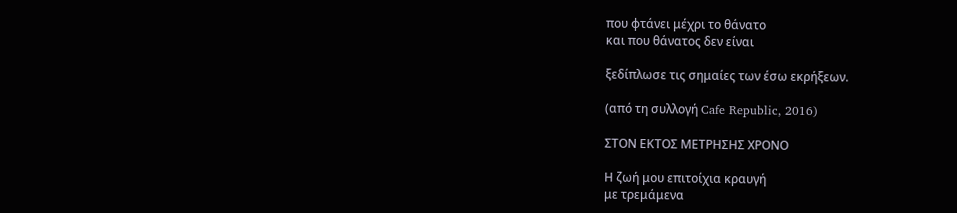που φτάνει μέχρι το θάνατο
και που θάνατος δεν είναι

ξεδίπλωσε τις σημαίες των έσω εκρήξεων.

(από τη συλλογή Cafe Republic, 2016)

ΣΤΟΝ ΕΚΤΟΣ ΜΕΤΡΗΣΗΣ ΧΡΟΝΟ

Η ζωή μου επιτοίχια κραυγή
με τρεμάμενα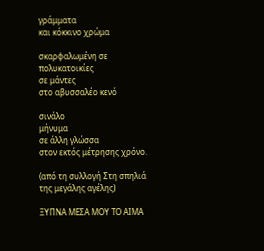γράμματα
και κόκκινο χρώμα

σκαρφαλωμένη σε πολυκατοικίες
σε μάντες
στο αβυσσαλέο κενό

σινάλο
μήνυμα
σε άλλη γλώσσα
στον εκτός μέτρησης χρόνο.

(από τη συλλογή Στη σπηλιά της μεγάλης αγέλης)

ΞΥΠΝΑ ΜΕΣΑ ΜΟΥ ΤΟ ΑΙΜΑ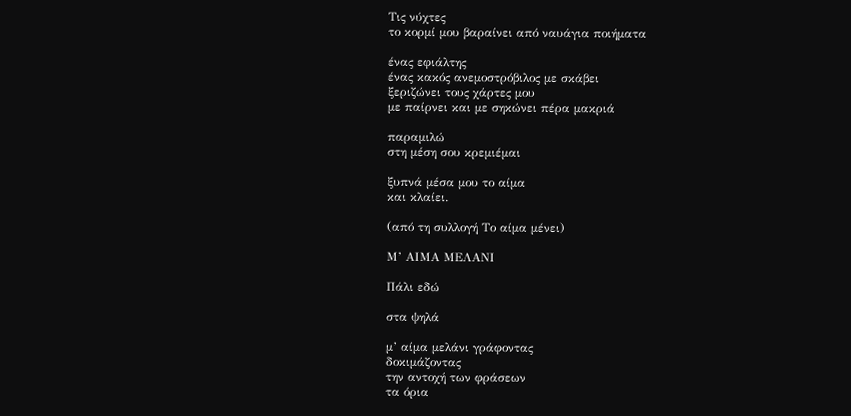Τις νύχτες
το κορμί μου βαραίνει από ναυάγια ποιήματα

ένας εφιάλτης
ένας κακός ανεμοστρόβιλος με σκάβει
ξεριζώνει τους χάρτες μου
με παίρνει και με σηκώνει πέρα μακριά

παραμιλώ
στη μέση σου κρεμιέμαι

ξυπνά μέσα μου το αίμα
και κλαίει.

(από τη συλλογή Το αίμα μένει)

Μ’ ΑΙΜΑ ΜΕΛΑΝΙ

Πάλι εδώ

στα ψηλά

μ’ αίμα μελάνι γράφοντας
δοκιμάζοντας
την αντοχή των φράσεων
τα όρια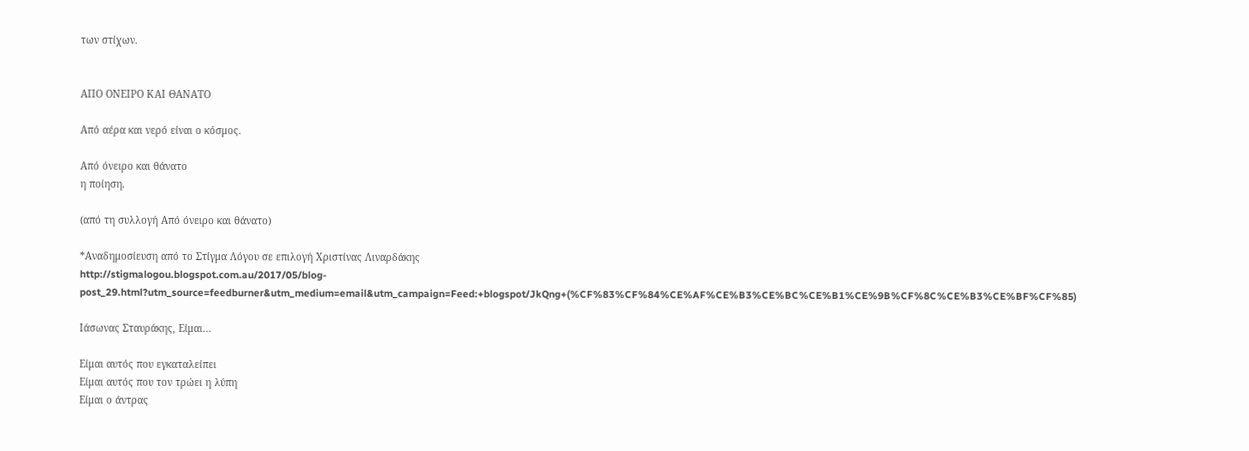των στίχων.


ΑΠΟ ΟΝΕΙΡΟ ΚΑΙ ΘΑΝΑΤΟ

Από αέρα και νερό είναι ο κόσμος.

Από όνειρο και θάνατο
η ποίηση.

(από τη συλλογή Από όνειρο και θάνατο)

*Αναδημοσίευση από το Στίγμα Λόγου σε επιλογή Χριστίνας Λιναρδάκης
http://stigmalogou.blogspot.com.au/2017/05/blog-post_29.html?utm_source=feedburner&utm_medium=email&utm_campaign=Feed:+blogspot/JkQng+(%CF%83%CF%84%CE%AF%CE%B3%CE%BC%CE%B1%CE%9B%CF%8C%CE%B3%CE%BF%CF%85)

Ιάσωνας Σταυράκης, Είμαι…

Είμαι αυτός που εγκαταλείπει
Είμαι αυτός που τον τρώει η λύπη
Είμαι ο άντρας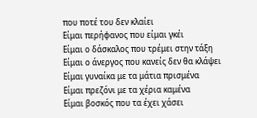που ποτέ του δεν κλαίει
Είμαι περήφανος που είμαι γκέι
Είμαι ο δάσκαλος που τρέμει στην τάξη
Είμαι ο άνεργος που κανείς δεν θα κλάψει
Είμαι γυναίκα με τα μάτια πρισμένα
Είμαι πρεζόνι με τα χέρια καμένα
Είμαι βοσκός που τα έχει χάσει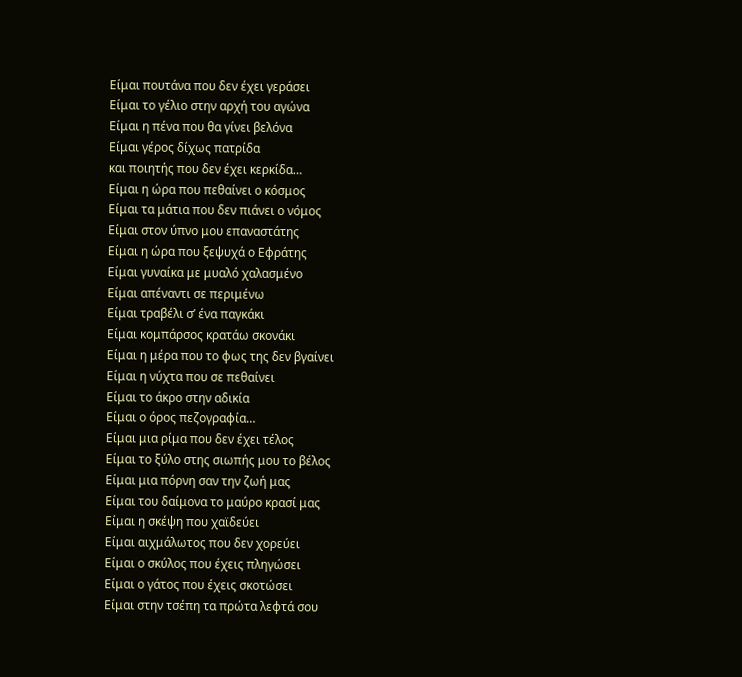Είμαι πουτάνα που δεν έχει γεράσει
Είμαι το γέλιο στην αρχή του αγώνα
Είμαι η πένα που θα γίνει βελόνα
Είμαι γέρος δίχως πατρίδα
και ποιητής που δεν έχει κερκίδα…
Είμαι η ώρα που πεθαίνει ο κόσμος
Είμαι τα μάτια που δεν πιάνει ο νόμος
Είμαι στον ύπνο μου επαναστάτης
Είμαι η ώρα που ξεψυχά ο Εφράτης
Είμαι γυναίκα με μυαλό χαλασμένο
Είμαι απέναντι σε περιμένω
Είμαι τραβέλι σ’ ένα παγκάκι
Είμαι κομπάρσος κρατάω σκονάκι
Είμαι η μέρα που το φως της δεν βγαίνει
Είμαι η νύχτα που σε πεθαίνει
Είμαι το άκρο στην αδικία
Είμαι ο όρος πεζογραφία…
Είμαι μια ρίμα που δεν έχει τέλος
Είμαι το ξύλο στης σιωπής μου το βέλος
Είμαι μια πόρνη σαν την ζωή μας
Είμαι του δαίμονα το μαύρο κρασί μας
Είμαι η σκέψη που χαϊδεύει
Είμαι αιχμάλωτος που δεν χορεύει
Είμαι ο σκύλος που έχεις πληγώσει
Είμαι ο γάτος που έχεις σκοτώσει
Είμαι στην τσέπη τα πρώτα λεφτά σου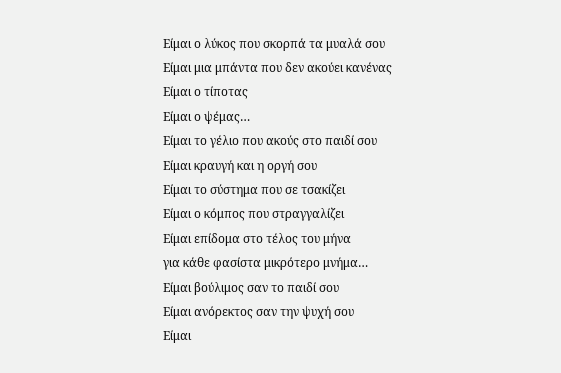Είμαι ο λύκος που σκορπά τα μυαλά σου
Είμαι μια μπάντα που δεν ακούει κανένας
Είμαι ο τίποτας
Είμαι ο ψέμας…
Είμαι το γέλιο που ακούς στο παιδί σου
Είμαι κραυγή και η οργή σου
Είμαι το σύστημα που σε τσακίζει
Είμαι ο κόμπος που στραγγαλίζει
Είμαι επίδομα στο τέλος του μήνα
για κάθε φασίστα μικρότερο μνήμα…
Είμαι βούλιμος σαν το παιδί σου
Είμαι ανόρεκτος σαν την ψυχή σου
Είμαι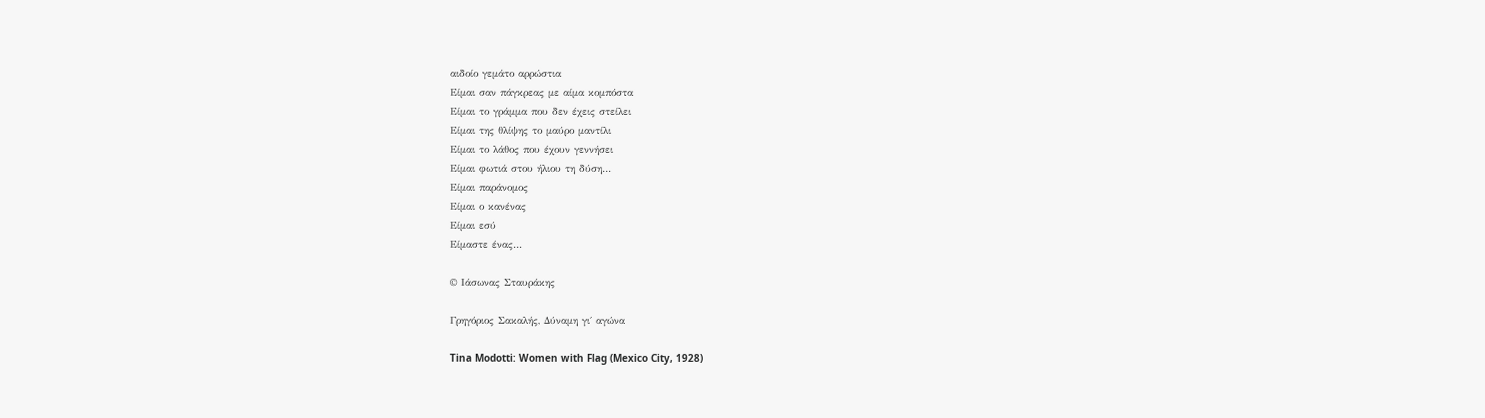αιδοίο γεμάτο αρρώστια
Είμαι σαν πάγκρεας με αίμα κομπόστα
Είμαι το γράμμα που δεν έχεις στείλει
Είμαι της θλίψης το μαύρο μαντίλι
Είμαι το λάθος που έχουν γεννήσει
Είμαι φωτιά στου ήλιου τη δύση…
Είμαι παράνομος
Είμαι ο κανένας
Είμαι εσύ
Είμαστε ένας…

© Ιάσωνας Σταυράκης

Γρηγόριος Σακαλής, Δύναμη γι΄ αγώνα

Tina Modotti: Women with Flag (Mexico City, 1928)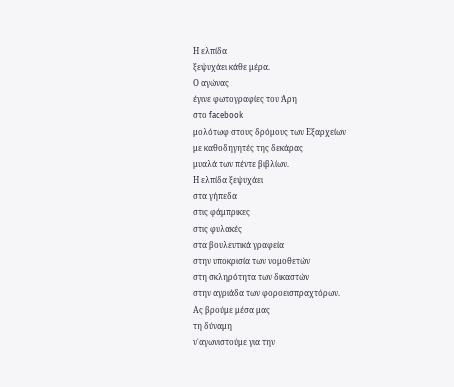Η ελπίδα
ξεψυχάει κάθε μέρα.
Ο αγώνας
έγινε φωτογραφίες του Άρη
στο facebook
μολότωφ στους δρόμους των Εξαρχείων
με καθοδηγητές της δεκάρας
μυαλά των πέντε βιβλίων.
Η ελπίδα ξεψυχάει
στα γήπεδα
στις φάμπρικες
στις φυλακές
στα βουλευτικά γραφεία
στην υποκρισία των νομοθετών
στη σκληρότητα των δικαστών
στην αγριάδα των φοροεισπραχτόρων.
Ας βρούμε μέσα μας
τη δύναμη
ν΄αγωνιστούμε για την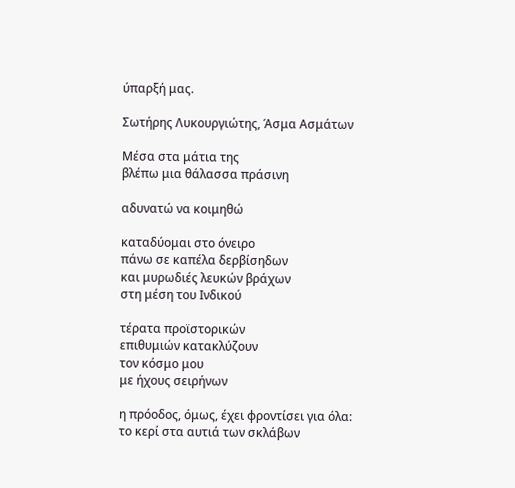ύπαρξή μας.

Σωτήρης Λυκουργιώτης, Άσμα Ασμάτων

Μέσα στα μάτια της
βλέπω μια θάλασσα πράσινη

αδυνατώ να κοιμηθώ

καταδύομαι στο όνειρο
πάνω σε καπέλα δερβίσηδων
και μυρωδιές λευκών βράχων
στη μέση του Ινδικού

τέρατα προϊστορικών
επιθυμιών κατακλύζουν
τον κόσμο μου
με ήχους σειρήνων

η πρόοδος, όμως, έχει φροντίσει για όλα:
το κερί στα αυτιά των σκλάβων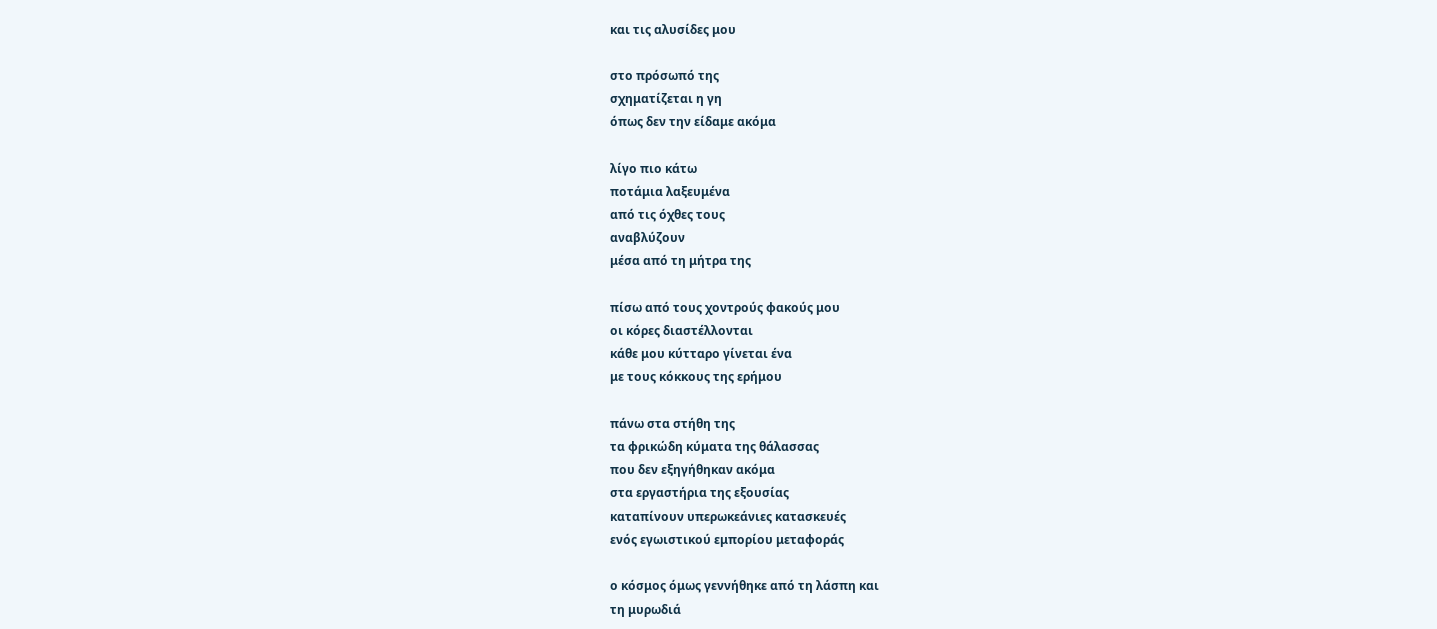και τις αλυσίδες μου

στο πρόσωπό της
σχηματίζεται η γη
όπως δεν την είδαμε ακόμα

λίγο πιο κάτω
ποτάμια λαξευμένα
από τις όχθες τους
αναβλύζουν
μέσα από τη μήτρα της

πίσω από τους χοντρούς φακούς μου
οι κόρες διαστέλλονται
κάθε μου κύτταρο γίνεται ένα
με τους κόκκους της ερήμου

πάνω στα στήθη της
τα φρικώδη κύματα της θάλασσας
που δεν εξηγήθηκαν ακόμα
στα εργαστήρια της εξουσίας
καταπίνουν υπερωκεάνιες κατασκευές
ενός εγωιστικού εμπορίου μεταφοράς

ο κόσμος όμως γεννήθηκε από τη λάσπη και
τη μυρωδιά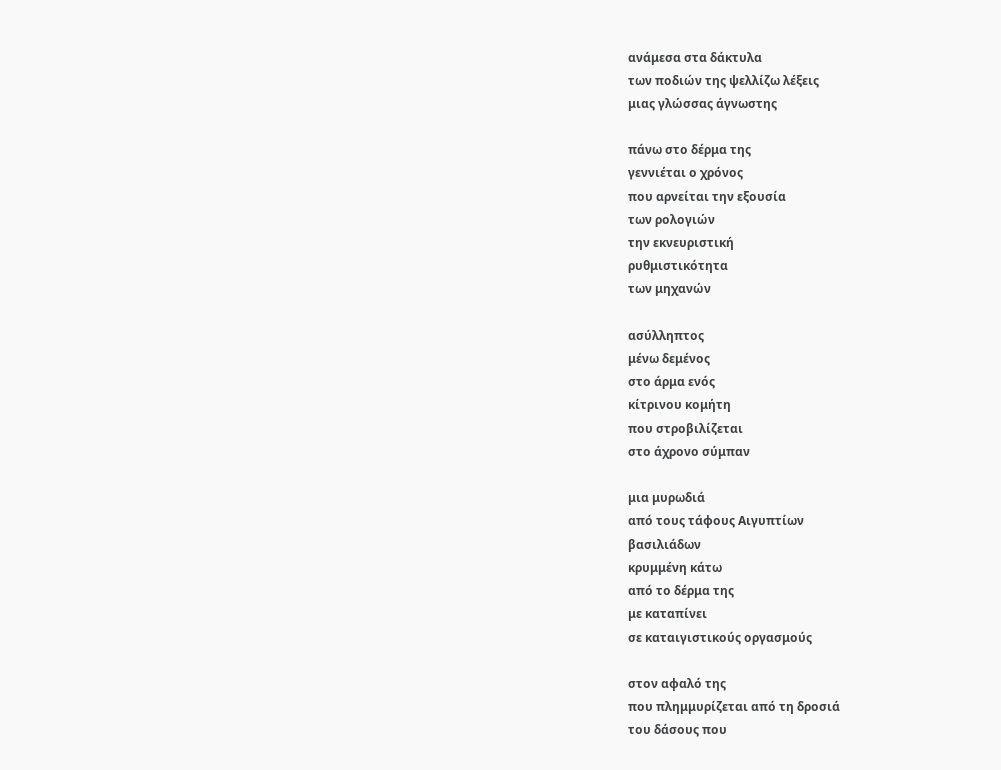ανάμεσα στα δάκτυλα
των ποδιών της ψελλίζω λέξεις
μιας γλώσσας άγνωστης

πάνω στο δέρμα της
γεννιέται ο χρόνος
που αρνείται την εξουσία
των ρολογιών
την εκνευριστική
ρυθμιστικότητα
των μηχανών

ασύλληπτος
μένω δεμένος
στο άρμα ενός
κίτρινου κομήτη
που στροβιλίζεται
στο άχρονο σύμπαν

μια μυρωδιά
από τους τάφους Αιγυπτίων
βασιλιάδων
κρυμμένη κάτω
από το δέρμα της
με καταπίνει
σε καταιγιστικούς οργασμούς

στον αφαλό της
που πλημμυρίζεται από τη δροσιά
του δάσους που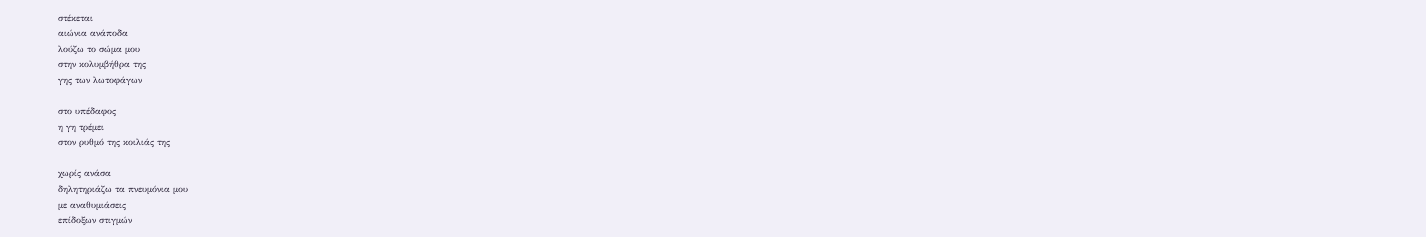στέκεται
αιώνια ανάποδα
λούζω το σώμα μου
στην κολυμβήθρα της
γης των λωτοφάγων

στο υπέδαφος
η γη τρέμει
στον ρυθμό της κοιλιάς της

χωρίς ανάσα
δηλητηριάζω τα πνευμόνια μου
με αναθυμιάσεις
επίδοξων στιγμών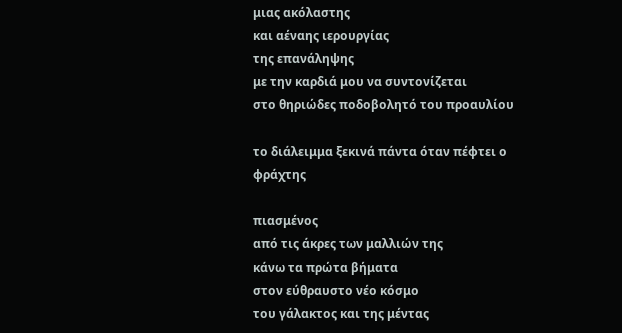μιας ακόλαστης
και αέναης ιερουργίας
της επανάληψης
με την καρδιά μου να συντονίζεται
στο θηριώδες ποδοβολητό του προαυλίου

το διάλειμμα ξεκινά πάντα όταν πέφτει ο
φράχτης

πιασμένος
από τις άκρες των μαλλιών της
κάνω τα πρώτα βήματα
στον εύθραυστο νέο κόσμο
του γάλακτος και της μέντας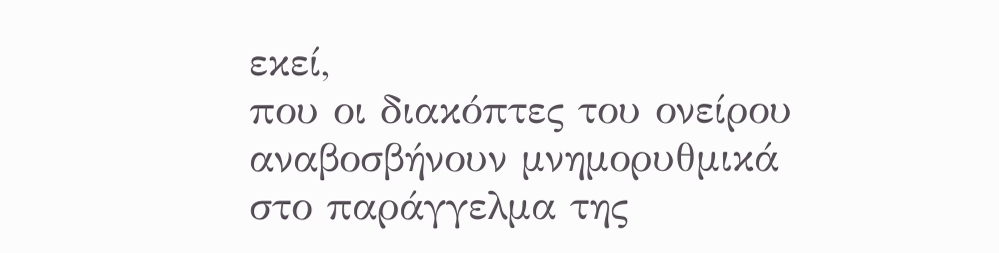εκεί,
που οι διακόπτες του ονείρου
αναβοσβήνουν μνημορυθμικά
στο παράγγελμα της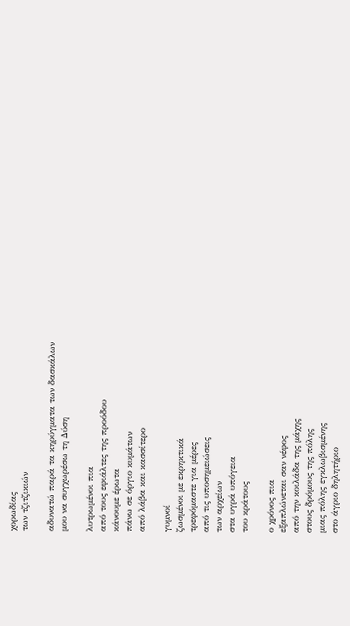χορωδίας
των τζιτζικιών

αδυνατώ παρά τα κηρύγματα των δασκάλων
μου να συγχωρέσω τη Δύση

λυτρωμένοι πια
από τους εφιάλτες της προόδου
κάνουμε έρωτα
πάνω σε όργιο κυμάτων
από λάβα και κασσίτερο

γυμνοί
ζωσμένοι με εκρηκτικά
τρεφόμαστε για μέρες
από τις υποσημειώσεις
των αρχείων
στα υγρά υπόγεια
του κράτους

ο χρόνος πια
εξαπλώνεται σαν νέφος
από την κοιλάδα της μάχης
στους δρόμους της πόλης
μιας πόλης εγκλωβισμένης
στο άγριο δηλητήριο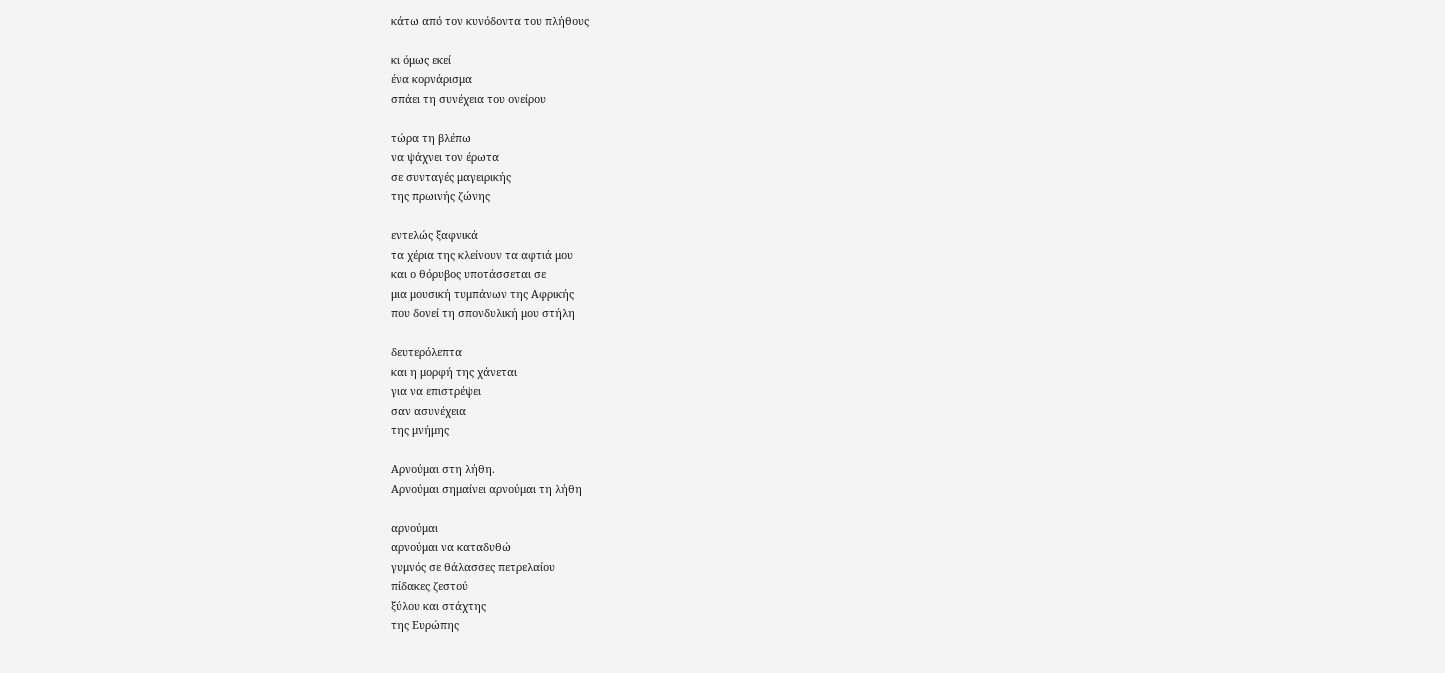κάτω από τον κυνόδοντα του πλήθους

κι όμως εκεί
ένα κορνάρισμα
σπάει τη συνέχεια του ονείρου

τώρα τη βλέπω
να ψάχνει τον έρωτα
σε συνταγές μαγειρικής
της πρωινής ζώνης

εντελώς ξαφνικά
τα χέρια της κλείνουν τα αφτιά μου
και ο θόρυβος υποτάσσεται σε
μια μουσική τυμπάνων της Αφρικής
που δονεί τη σπονδυλική μου στήλη

δευτερόλεπτα
και η μορφή της χάνεται
για να επιστρέψει
σαν ασυνέχεια
της μνήμης

Αρνούμαι στη λήθη.
Αρνούμαι σημαίνει αρνούμαι τη λήθη

αρνούμαι
αρνούμαι να καταδυθώ
γυμνός σε θάλασσες πετρελαίου
πίδακες ζεστού
ξύλου και στάχτης
της Ευρώπης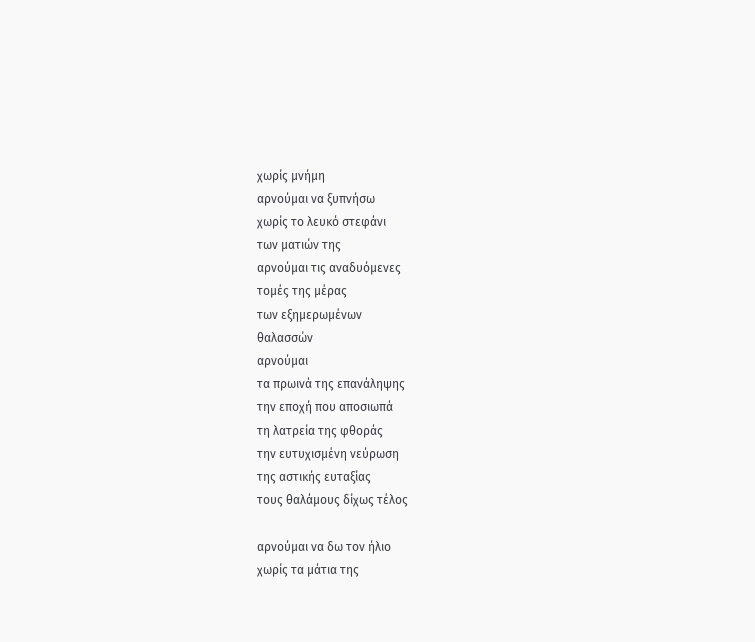χωρίς μνήμη
αρνούμαι να ξυπνήσω
χωρίς το λευκό στεφάνι
των ματιών της
αρνούμαι τις αναδυόμενες
τομές της μέρας
των εξημερωμένων
θαλασσών
αρνούμαι
τα πρωινά της επανάληψης
την εποχή που αποσιωπά
τη λατρεία της φθοράς
την ευτυχισμένη νεύρωση
της αστικής ευταξίας
τους θαλάμους δίχως τέλος

αρνούμαι να δω τον ήλιο
χωρίς τα μάτια της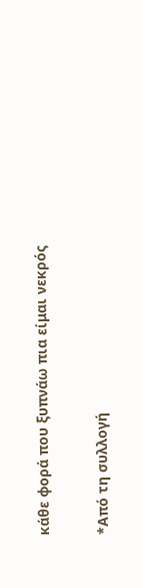κάθε φορά που ξυπνάω πια είμαι νεκρός

*Από τη συλλογή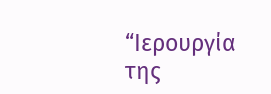“Ιερουργία της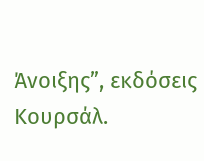Άνοιξης”, εκδόσεις Κουρσάλ.